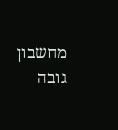מחשבון גובה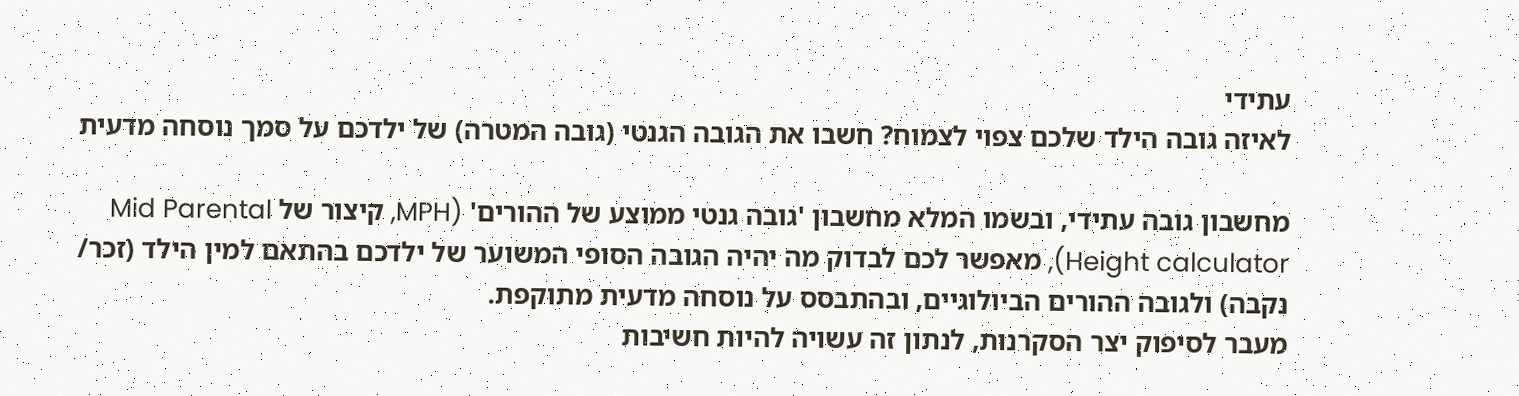עתידי
לאיזה גובה הילד שלכם צפוי לצמוח? חשבו את הגובה הגנטי (גובה המטרה) של ילדכם על סמך נוסחה מדעית

מחשבון גובה עתידי, ובשמו המלא מחשבון 'גובה גנטי ממוצע של ההורים' (MPH, קיצור של Mid Parental Height calculator), מאפשר לכם לבדוק מה יהיה הגובה הסופי המשוער של ילדכם בהתאם למין הילד (זכר/ נקבה) ולגובה ההורים הביולוגיים, ובהתבסס על נוסחה מדעית מתוקפת.
מעבר לסיפוק יצר הסקרנות, לנתון זה עשויה להיות חשיבות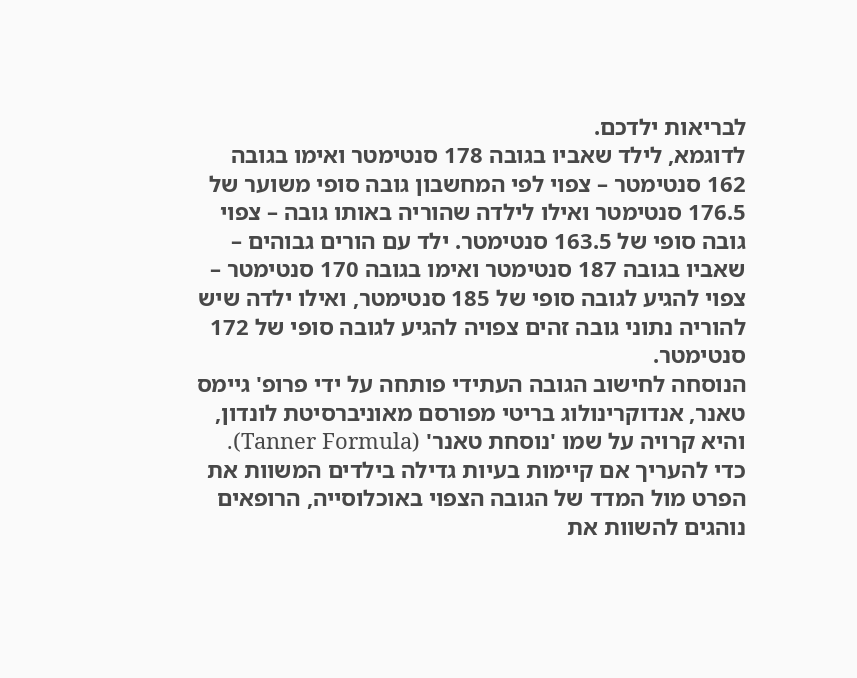לבריאות ילדכם.
לדוגמא, לילד שאביו בגובה 178 סנטימטר ואימו בגובה 162 סנטימטר – צפוי לפי המחשבון גובה סופי משוער של 176.5 סנטימטר ואילו לילדה שהוריה באותו גובה – צפוי גובה סופי של 163.5 סנטימטר. ילד עם הורים גבוהים – שאביו בגובה 187 סנטימטר ואימו בגובה 170 סנטימטר – צפוי להגיע לגובה סופי של 185 סנטימטר, ואילו ילדה שיש להוריה נתוני גובה זהים צפויה להגיע לגובה סופי של 172 סנטימטר.
הנוסחה לחישוב הגובה העתידי פותחה על ידי פרופ' גיימס טאנר, אנדוקרינולוג בריטי מפורסם מאוניברסיטת לונדון, והיא קרויה על שמו 'נוסחת טאנר' (Tanner Formula).
כדי להעריך אם קיימות בעיות גדילה בילדים המשוות את הפרט מול המדד של הגובה הצפוי באוכלוסייה, הרופאים נוהגים להשוות את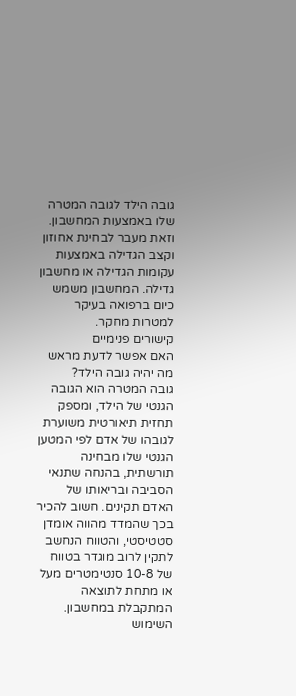גובה הילד לגובה המטרה שלו באמצעות המחשבון. וזאת מעבר לבחינת אחוזון וקצב הגדילה באמצעות עקומות הגדילה או מחשבון גדילה. המחשבון משמש כיום ברפואה בעיקר למטרות מחקר.
קישורים פנימיים
האם אפשר לדעת מראש מה יהיה גובה הילד?
גובה המטרה הוא הגובה הגנטי של הילד, ומספק תחזית תיאורטית משוערת לגובהו של אדם לפי המטען הגנטי שלו מבחינה תורשתית, בהנחה שתנאי הסביבה ובריאותו של האדם תקינים. חשוב להכיר בכך שהמדד מהווה אומדן סטטיסטי, והטווח הנחשב לתקין לרוב מוגדר בטווח של 10-8 סנטימטרים מעל או מתחת לתוצאה המתקבלת במחשבון. השימוש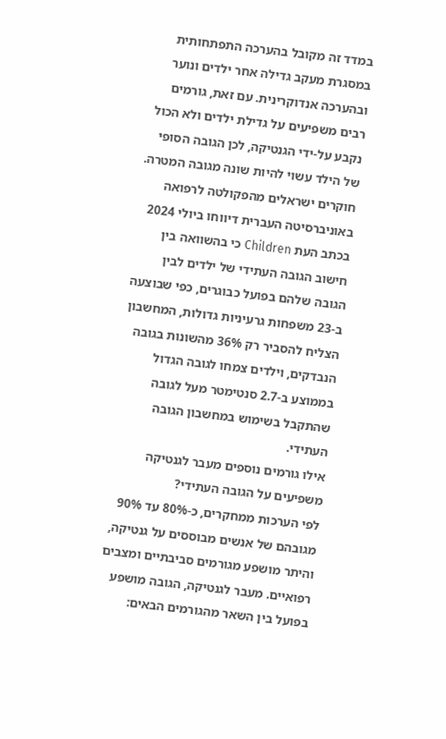במדד זה מקובל בהערכה התפתחותית במסגרת מעקב גדילה אחר ילדים ונוער ובהערכה אנדוקרינית. עם זאת, גורמים רבים משפיעים על גדילת ילדים ולא הכול נקבע על-ידי הגנטיקה, לכן הגובה הסופי של הילד עשוי להיות שונה מגובה המטרה. חוקרים ישראלים מהפקולטה לרפואה באוניברסיטה העברית דיווחו ביולי 2024 בכתב העת Children כי בהשוואה בין חישוב הגובה העתידי של ילדים לבין הגובה שלהם בפועל כבוגרים, כפי שבוצעה ב-23 משפחות גרעיניות גדולות, המחשבון הצליח להסביר רק 36% מהשונות בגובה הנבדקים, וילדים צמחו לגובה הגדול בממוצע ב-2.7 סנטימטר מעל לגובה שהתקבל בשימוש במחשבון הגובה העתידי.
אילו גורמים נוספים מעבר לגנטיקה משפיעים על הגובה העתידי?
לפי הערכות ממחקרים, כ-80% עד 90% מגובהם של אנשים מבוססים על גנטיקה, והיתר מושפע מגורמים סביבתיים ומצבים רפואיים. מעבר לגנטיקה, הגובה מושפע בפועל בין השאר מהגורמים הבאים: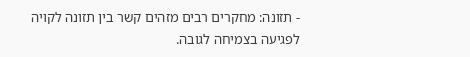- תזונה: מחקרים רבים מזהים קשר בין תזונה לקויה לפגיעה בצמיחה לגובה.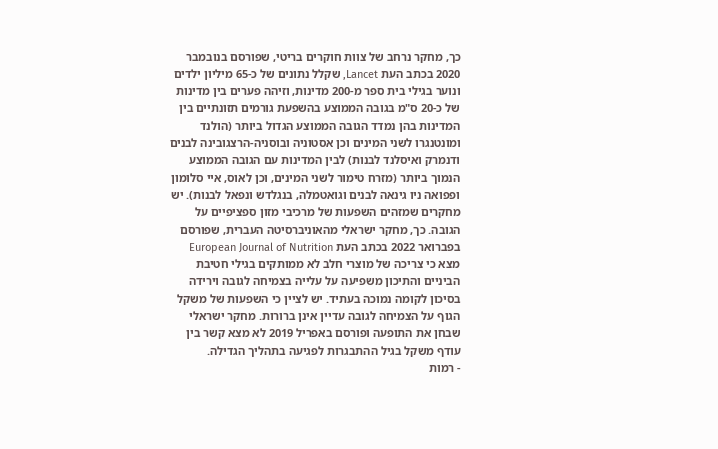כך, מחקר נרחב של צוות חוקרים בריטי, שפורסם בנובמבר 2020 בכתב העת Lancet, שקלל נתונים של כ-65 מיליון ילדים ונוער בגילי בית ספר מ-200 מדינות, וזיהה פערים בין מדינות של כ-20 ס"מ בגובה הממוצע בהשפעת גורמים תזונתיים בין המדינות בהן נמדד הגובה הממוצע הגדול ביותר (הולנד ומונטנגרו לשני המינים וכן אסטוניה ובוסניה-הרצגובינה לבנים ודנמרק ואיסלנד לבנות) לבין המדינות עם הגובה הממוצע הנמוך ביותר (מזרח טימור לשני המינים, וכן לאוס, איי סלומון ופפואה ניו גינאה לבנים וגואטמלה, בנגלדש ונפאל לבנות). יש מחקרים שמזהים השפעות של מרכיבי מזון ספציפיים על הגובה. כך, מחקר ישראלי מהאוניברסיטה העברית, שפורסם בפברואר 2022 בכתב העת European Journal of Nutrition מצא כי צריכה של מוצרי חלב לא ממותקים בגילי חטיבת הביניים והתיכון משפיעה על עלייה בצמיחה לגובה וירידה בסיכון לקומה נמוכה בעתיד. יש לציין כי השפעות של משקל הגוף על הצמיחה לגובה עדיין אינן ברורות. מחקר ישראלי שבחן את התופעה ופורסם באפריל 2019 לא מצא קשר בין עודף משקל בגיל ההתבגרות לפגיעה בתהליך הגדילה.
- רמות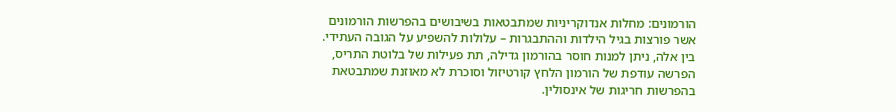הורמונים: מחלות אנדוקריניות שמתבטאות בשיבושים בהפרשות הורמונים אשר פורצות בגיל הילדות וההתבגרות – עלולות להשפיע על הגובה העתידי. בין אלה, ניתן למנות חוסר בהורמון גדילה, תת פעילות של בלוטת התריס, הפרשה עודפת של הורמון הלחץ קורטיזול וסוכרת לא מאוזנת שמתבטאת בהפרשות חריגות של אינסולין.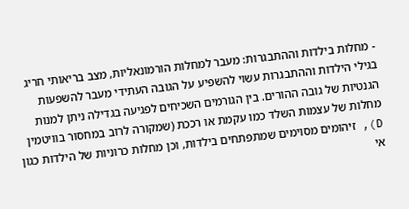- מחלות בילדות וההתבגרות: מעבר למחלות הורמונאליות, מצב בריאותי חריג בגילי הילדות וההתבגרות עשוי להשפיע על הגובה העתידי מעבר להשפעות הגנטיות של גובה ההורים. בין הגורמים השכיחים לפגיעה בגדילה ניתן למנות מחלות של עצמות השלד כמו עקמת או רככת (שמקורה לרוב במחסור בוויטמין D), זיהומים מסוימים שמתפתחים בילדות, וכן מחלות כרוניות של הילדות כגון אי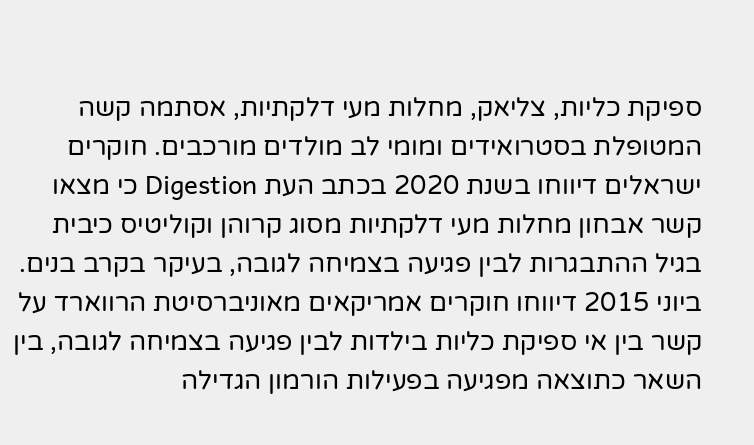ספיקת כליות, צליאק, מחלות מעי דלקתיות, אסתמה קשה המטופלת בסטרואידים ומומי לב מולדים מורכבים. חוקרים ישראלים דיווחו בשנת 2020 בכתב העת Digestion כי מצאו קשר אבחון מחלות מעי דלקתיות מסוג קרוהן וקוליטיס כיבית בגיל ההתבגרות לבין פגיעה בצמיחה לגובה, בעיקר בקרב בנים. ביוני 2015 דיווחו חוקרים אמריקאים מאוניברסיטת הרווארד על קשר בין אי ספיקת כליות בילדות לבין פגיעה בצמיחה לגובה, בין השאר כתוצאה מפגיעה בפעילות הורמון הגדילה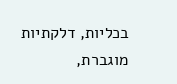בכליות, דלקתיות מוגברת,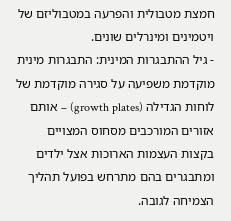חמצת מטבולית והפרעה במטבוליזם של ויטמינים ומינרלים שונים.
- גיל ההתבגרות המינית: התבגרות מינית מוקדמת משפיעה על סגירה מוקדמת של לוחות הגדילה (growth plates) – אותם אזורים המורכבים מסחוס המצויים בקצות העצמות הארוכות אצל ילדים ומתבגרים בהם מתרחש בפועל תהליך הצמיחה לגובה.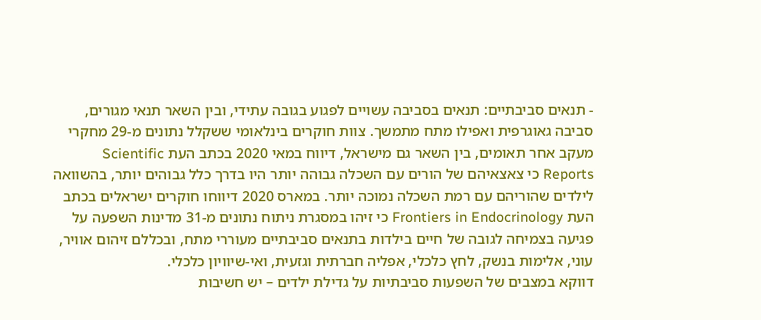- תנאים סביבתיים: תנאים בסביבה עשויים לפגוע בגובה עתידי, ובין השאר תנאי מגורים, סביבה גאוגרפית ואפילו מתח מתמשך. צוות חוקרים בינלאומי ששקלל נתונים מ-29 מחקרי מעקב אחר תאומים, בין השאר גם מישראל, דיווח במאי 2020 בכתב העת Scientific Reports כי צאצאיהם של הורים עם השכלה גבוהה יותר היו בדרך כלל גבוהים יותר, בהשוואה לילדים שהוריהם עם רמת השכלה נמוכה יותר. במארס 2020 דיווחו חוקרים ישראלים בכתב העת Frontiers in Endocrinology כי זיהו במסגרת ניתוח נתונים מ-31 מדינות השפעה על פגיעה בצמיחה לגובה של חיים בילדות בתנאים סביבתיים מעוררי מתח, ובכללם זיהום אוויר, עוני, אלימות בנשק, לחץ כלכלי, אפליה חברתית וגזעית, ואי-שיוויון כלכלי.
דווקא במצבים של השפעות סביבתיות על גדילת ילדים – יש חשיבות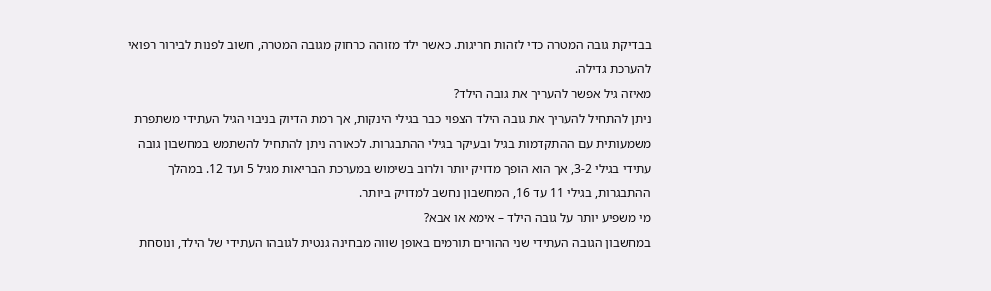בבדיקת גובה המטרה כדי לזהות חריגות. כאשר ילד מזוהה כרחוק מגובה המטרה, חשוב לפנות לבירור רפואי להערכת גדילה.
מאיזה גיל אפשר להעריך את גובה הילד?
ניתן להתחיל להעריך את גובה הילד הצפוי כבר בגילי הינקות, אך רמת הדיוק בניבוי הגיל העתידי משתפרת משמעותית עם ההתקדמות בגיל ובעיקר בגילי ההתבגרות. לכאורה ניתן להתחיל להשתמש במחשבון גובה עתידי בגילי 3-2, אך הוא הופך מדויק יותר ולרוב בשימוש במערכת הבריאות מגיל 5 ועד 12. במהלך ההתבגרות, בגילי 11 עד 16, המחשבון נחשב למדויק ביותר.
מי משפיע יותר על גובה הילד – אימא או אבא?
במחשבון הגובה העתידי שני ההורים תורמים באופן שווה מבחינה גנטית לגובהו העתידי של הילד, ונוסחת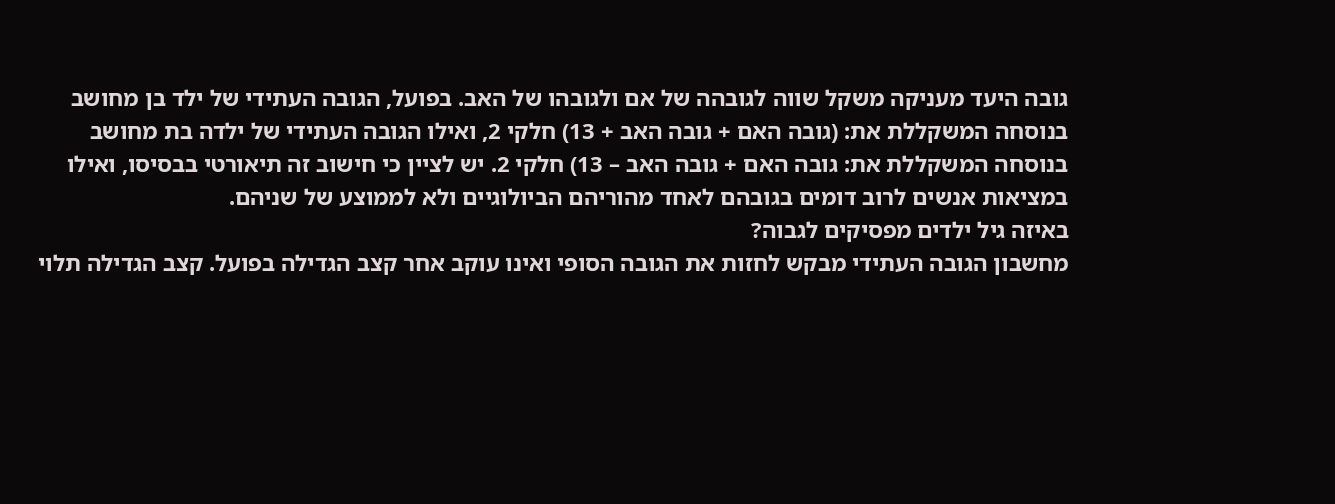גובה היעד מעניקה משקל שווה לגובהה של אם ולגובהו של האב. בפועל, הגובה העתידי של ילד בן מחושב בנוסחה המשקללת את: (גובה האם + גובה האב + 13) חלקי 2, ואילו הגובה העתידי של ילדה בת מחושב בנוסחה המשקללת את: גובה האם + גובה האב – 13) חלקי 2. יש לציין כי חישוב זה תיאורטי בבסיסו, ואילו במציאות אנשים לרוב דומים בגובהם לאחד מהוריהם הביולוגיים ולא לממוצע של שניהם.
באיזה גיל ילדים מפסיקים לגבוה?
מחשבון הגובה העתידי מבקש לחזות את הגובה הסופי ואינו עוקב אחר קצב הגדילה בפועל. קצב הגדילה תלוי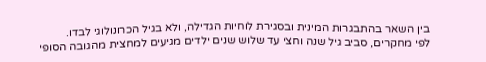בין השאר בהתבגרות המינית ובסגירת לוחיות הגדילה, ולא בגיל הכרונולוגי לבדו.
לפי מחקרים, סביב גיל שנה וחצי עד שלוש שנים ילדים מגיעים למחצית מהגובה הסופי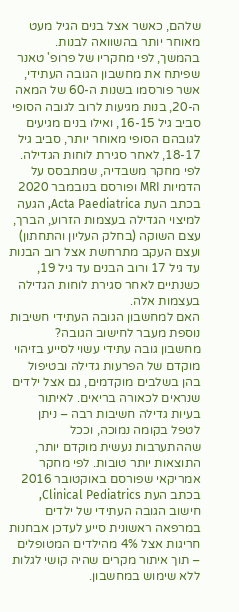שלהם, כאשר אצל בנים הגיל מעט מאוחר יותר בהשוואה לבנות.
בהמשך, לפי מחקריו של פרופ' טאנר שפיתח את מחשבון הגובה העתידי, אשר פורסמו בשנות ה-60 של המאה ה-20, בנות מגיעות לרוב לגובה הסופי סביב גיל 16-15, ואילו בנים מגיעים לגובהם הסופי מאוחר יותר, סביב גיל 18-17, לאחר סגירת לוחות הגדילה.
לפי מחקר משבדיה, שמתבסס על הדמיות MRI ופורסם בנובמבר 2020 בכתב העת Acta Paediatrica, הגעה למיצוי הגדילה בעצמות הזרוע, הברך, עצם השוקה (בחלק העליון והתחתון) ועצם העקב מתרחשת אצל רוב הבנות עד גיל 17 ורוב הבנים עד גיל 19, כשנתיים לאחר סגירת לוחות הגדילה בעצמות אלה.
האם למחשבון הגובה העתידי חשיבות נוספת מעבר לחישוב הגובה?
מחשבון גובה עתידי עשוי לסייע בזיהוי מוקדם של הפרעות גדילה ובטיפול בהן בשלבים מוקדמים, גם אצל ילדים שנראים לכאורה בריאים. לאיתור בעיות גדילה חשיבות רבה – ניתן לטפל בקומה נמוכה, וככל שההתערבות נעשית מוקדם יותר, התוצאות יותר טובות. לפי מחקר אמריקאי שפורסם באוקטובר 2016 בכתב העת Clinical Pediatrics, חישוב הגובה העתידי של ילדים במרפאה ראשונית סייע לעדכן אבחנות חריגות אצל 4% מהילדים המטופלים – תוך איתור מקרים שהיה קושי לגלות ללא שימוש במחשבון.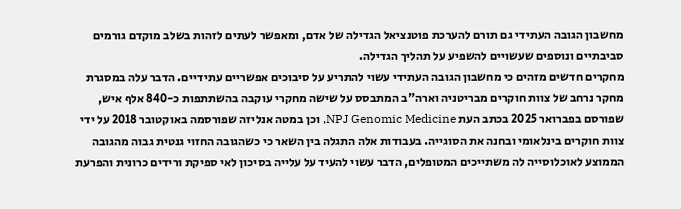מחשבון הגובה העתידי גם תורם להערכת פוטנציאל הגדילה של אדם, ומאפשר לעתים לזהות בשלב מוקדם גורמים סביבתיים ונוספים שעשויים להשפיע על תהליך הגדילה.
מחקרים חדשים מזהים כי מחשבון הגובה העתידי עשוי להתריע על סיבוכים אפשריים עתידיים. הדבר עלה במסגרת מחקר נרחב של צוות חוקרים מבריטניה וארה"ב המתבסס על שישה מחקרי עוקבה בהשתתפות כ-840 אלף איש, שפורסם בפברואר 2025 בכתב העת NPJ Genomic Medicine, וכן במטה אנליזה שפורסמה באוקטובר 2018 על ידי צוות חוקרים בינלאומי ובחנה את הסוגייה. בעבודות אלה התגלה בין השאר כי כשהגובה החזוי גנטית גבוה מהגובה הממוצע לאוכלוסייה לה משתייכים המטופלים, הדבר עשוי להעיד על עלייה בסיכון לאי ספיקת ורידים כרונית והפרעת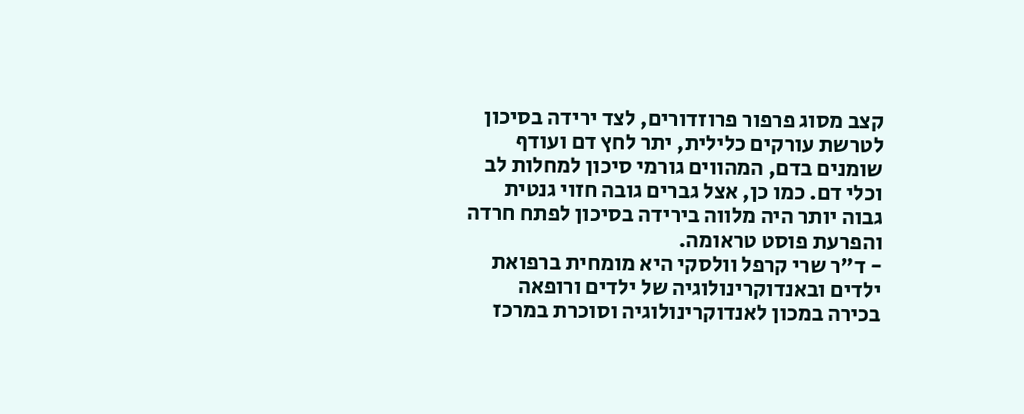קצב מסוג פרפור פרוזדורים, לצד ירידה בסיכון לטרשת עורקים כלילית, יתר לחץ דם ועודף שומנים בדם, המהווים גורמי סיכון למחלות לב וכלי דם. כמו כן, אצל גברים גובה חזוי גנטית גבוה יותר היה מלווה בירידה בסיכון לפתח חרדה והפרעת פוסט טראומה.
- ד"ר שרי קרפל וולסקי היא מומחית ברפואת ילדים ובאנדוקרינולוגיה של ילדים ורופאה בכירה במכון לאנדוקרינולוגיה וסוכרת במרכז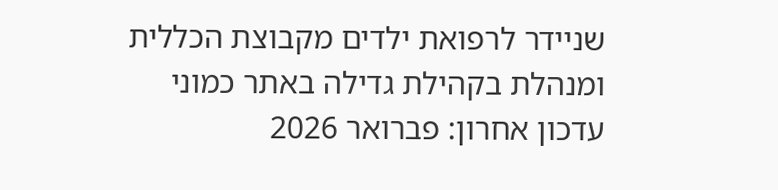שניידר לרפואת ילדים מקבוצת הכללית ומנהלת בקהילת גדילה באתר כמוני
עדכון אחרון: פברואר 2026